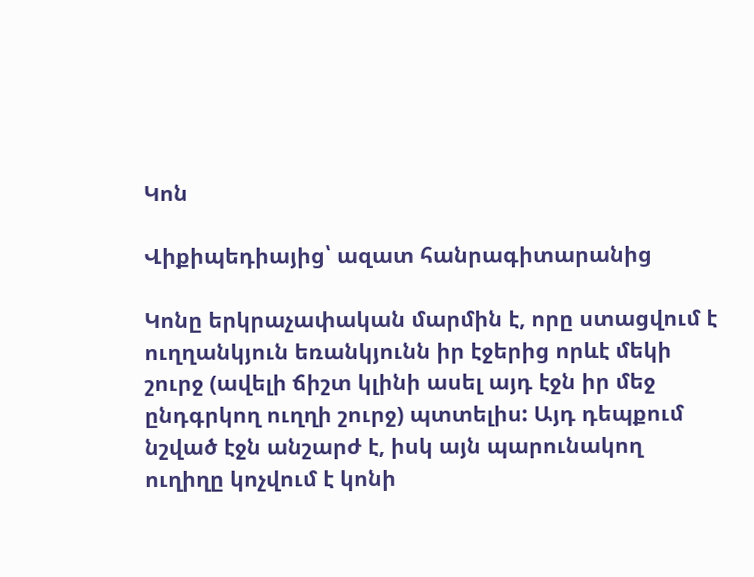Կոն

Վիքիպեդիայից՝ ազատ հանրագիտարանից

Կոնը երկրաչափական մարմին է, որը ստացվում է ուղղանկյուն եռանկյունն իր էջերից որևէ մեկի շուրջ (ավելի ճիշտ կլինի ասել այդ էջն իր մեջ ընդգրկող ուղղի շուրջ) պտտելիս: Այդ դեպքում նշված էջն անշարժ է, իսկ այն պարունակող ուղիղը կոչվում է կոնի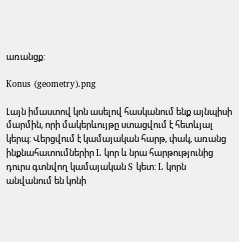առանցք:

Konus (geometry).png

Լայն իմաստով կոն ասելով հասկանում ենք այնպիսի մարմին, որի մակերևույթը ստացվում է հետևյալ կերպ: Վերցվում է կամայական հարթ, փակ, առանց ինքնահատումներիր L կոր և նրա հարթությունից դուրս գտնվող կամայական S կետ: L կորն անվանում են կոնի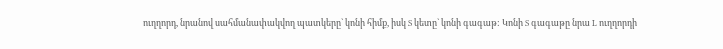ուղղորդ, նրանով սահմանափակվող պատկերը` կոնի հիմք, իսկ S կետը` կոնի գագաթ: Կոնի S գագաթը նրա L ուղղորդի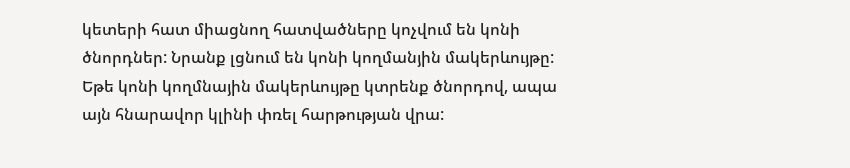կետերի հատ միացնող հատվածները կոչվում են կոնի ծնորդներ: Նրանք լցնում են կոնի կողմանյին մակերևույթը: Եթե կոնի կողմնային մակերևույթը կտրենք ծնորդով, ապա այն հնարավոր կլինի փռել հարթության վրա: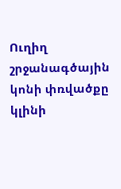Ուղիղ շրջանագծային կոնի փռվածքը կլինի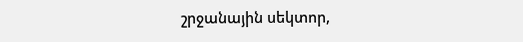շրջանային սեկտոր,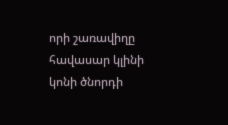որի շառավիղը հավասար կլինի կոնի ծնորդի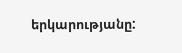երկարությանը: